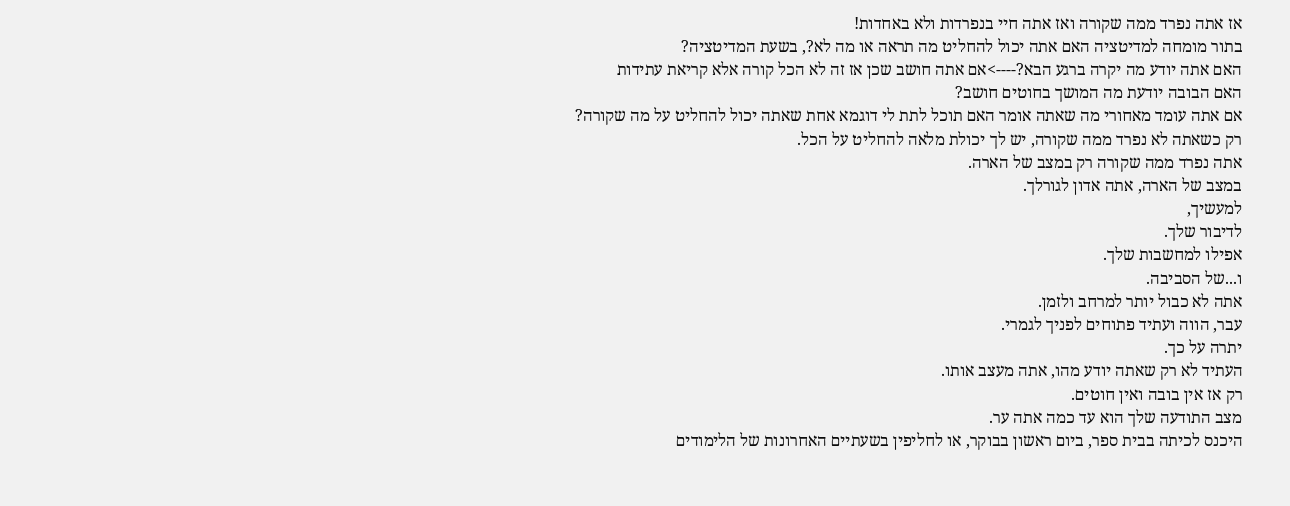אז אתה נפרד ממה שקורה ואז אתה חיי בנפרדות ולא באחדות!
בתור מומחה למדיטציה האם אתה יכול להחליט מה תראה או מה לא?, בשעת המדיטציה?
האם אתה יודע מה יקרה ברגע הבא?---->אם אתה חושב שכן אז זה לא הכל קורה אלא קריאת עתידות
האם הבובה יודעת מה המושך בחוטים חושב?
אם אתה עומד מאחורי מה שאתה אומר האם תוכל לתת לי דוגמא אחת שאתה יכול להחליט על מה שקורה?
רק כשאתה לא נפרד ממה שקורה, יש לך יכולת מלאה להחליט על הכל.
אתה נפרד ממה שקורה רק במצב של הארה.
במצב של הארה, אתה אדון לגורלך.
למעשיך,
לדיבור שלך.
אפילו למחשבות שלך.
ו...של הסביבה.
אתה לא כבול יותר למרחב ולזמן.
עבר, הווה ועתיד פתוחים לפניך לגמרי.
יתרה על כך.
העתיד לא רק שאתה יודע מהו, אתה מעצב אותו.
רק אז אין בובה ואין חוטים.
מצב התודעה שלך הוא עד כמה אתה ער.
היכנס לכיתה בבית ספר, ביום ראשון בבוקר, או לחליפין בשעתיים האחרונות של הלימודים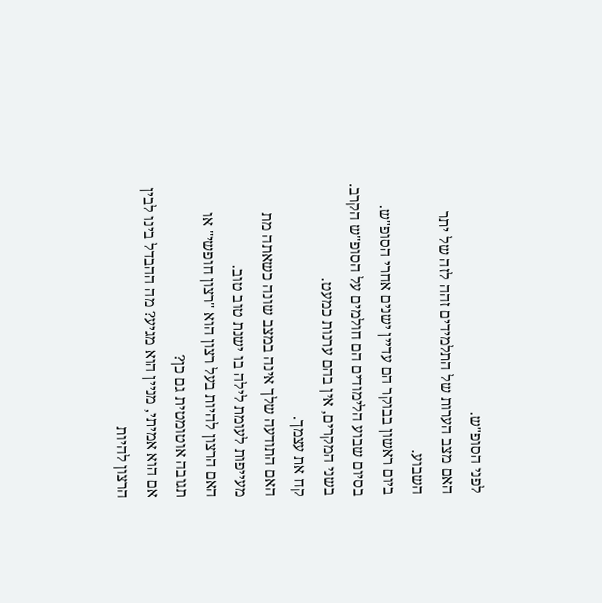לפני הסופ"ש.
האם מצב הערות של התלמידים זהה לזה של יתר השבוע.
ביום ראשון בבוקר הם עדיין ישנים אחרי הסופ"ש.
בסיום שבוע הלימודים הם חולמים על הסופ"ש הקרב.
בשני המקרים, אין בהם ערנות כמעט.
קח את עצמך.
האם התודעה שלך אינה במצב שונה כשאתה מת מעייפות לעומת לילה בו ישנת טוב טוב.
האם הרצון להיות בעל רצון הוא "רצון חופשי" או תגובה אוטומטית גם כן?
אם הוא אמיתי, מניין הוא מגיע? מה ההבדל בינו לבין הרצון להיות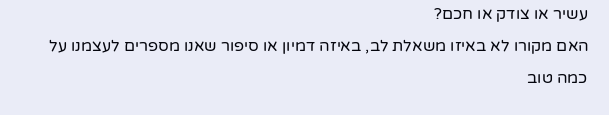עשיר או צודק או חכם?
האם מקורו לא באיזו משאלת לב, באיזה דמיון או סיפור שאנו מספרים לעצמנו על כמה טוב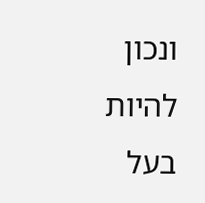ונכון להיות בעל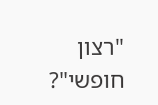"רצון חופשי"?